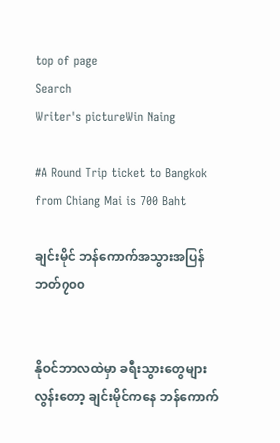top of page
Search
Writer's pictureWin Naing

#A Round Trip ticket to Bangkok from Chiang Mai is 700 Baht

ချင်းမိုင် ဘန်ကောက်အသွားအပြန် ဘတ်၇၀၀


နိုဝင်ဘာလထဲမှာ ခရီးသွားတွေများလွန်းတော့ ချင်းမိုင်ကနေ ဘန်ကောက်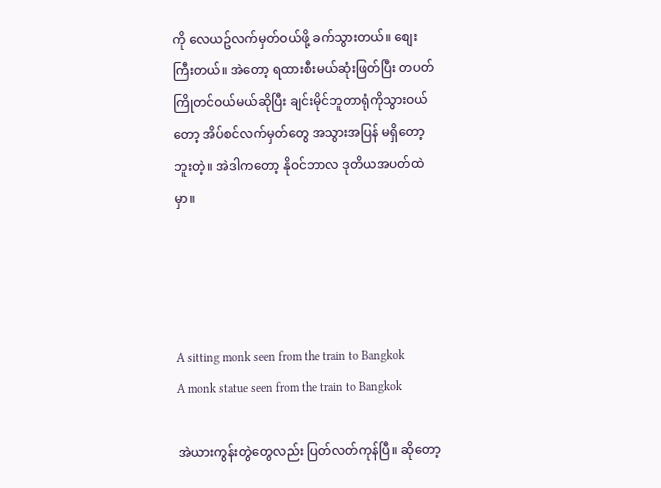ကို လေယဥ်လက်မှတ်ဝယ်ဖို့ ခက်သွားတယ်။ စျေးကြီးတယ်။ အဲတော့ ရထားစီးမယ်ဆုံးဖြတ်ပြီး တပတ်ကြိုတင်ဝယ်မယ်ဆိုပြီး ချင်းမိုင်ဘူတာရုံကိုသွားဝယ်တော့ အိပ်စင်လက်မှတ်တွေ အသွားအပြန် မရှိတော့ဘူးတဲ့။ အဲဒါကတော့ နိုဝင်ဘာလ ဒုတိယအပတ်ထဲမှာ။




A sitting monk seen from the train to Bangkok
A monk statue seen from the train to Bangkok

အဲယားကွန်းတွဲတွေလည်း ပြတ်လတ်ကုန်ပြီ။ ဆိုတော့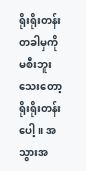ရိုးရိုးတန်းတခါမှကို မစီးဘူးသေးတော့ ရိုးရိုးတန်းပေါ့။ အသွားအ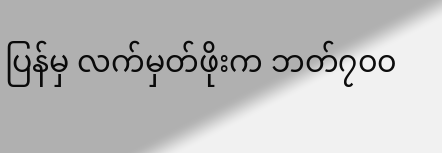ပြန်မှ လက်မှတ်ဖိုးက ဘတ်၇၀၀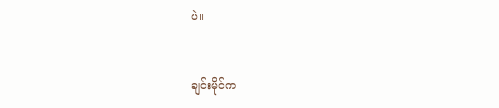ပဲ။


ချင်းမိုင်က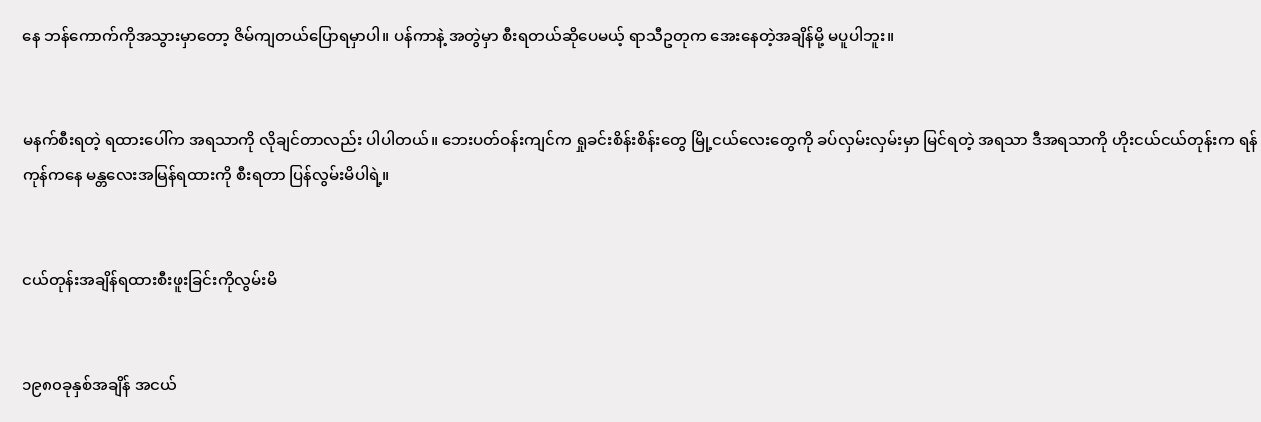နေ ဘန်ကောက်ကိုအသွားမှာတော့ ဇိမ်ကျတယ်ပြောရမှာပါ။ ပန်ကာနဲ့ အတွဲမှာ စီးရတယ်ဆိုပေမယ့် ရာသီဥတုက အေးနေတဲ့အချိန်မို့ မပူပါဘူး။


မနက်စီးရတဲ့ ရထားပေါ်က အရသာကို လိုချင်တာလည်း ပါပါတယ်။ ဘေးပတ်ဝန်းကျင်က ရှုခင်းစိန်းစိန်းတွေ မြို့ငယ်လေးတွေကို ခပ်လှမ်းလှမ်းမှာ မြင်ရတဲ့ အရသာ ဒီအရသာကို ဟိုးငယ်ငယ်တုန်းက ရန်ကုန်ကနေ မန္တလေးအမြန်ရထားကို စီးရတာ ပြန်လွမ်းမိပါရဲ့။


ငယ်တုန်းအချိန်ရထားစီးဖူးခြင်းကိုလွမ်းမိ


၁၉၈၀ခုနှစ်အချိန် အငယ်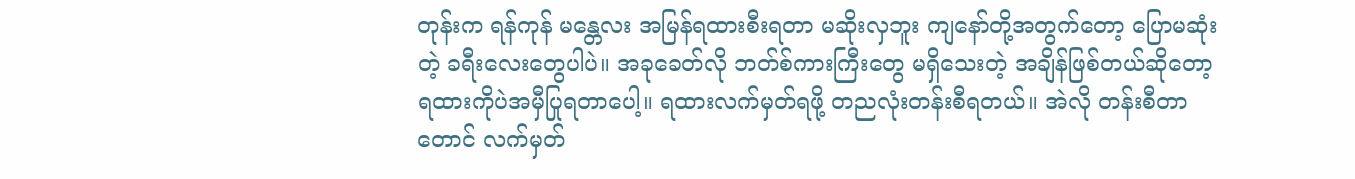တုန်းက ရန်ကုန် မန္တေလး အမြန်ရထားစီးရတာ မဆိုးလှဘူး ကျနော်တို့အတွက်တော့ ပြောမဆုံးတဲ့ ခရီးလေးတွေပါပဲ။ အခုခေတ်လို ဘတ်စ်ကားကြီးတွေ မရှိသေးတဲ့ အချိန်ဖြစ်တယ်ဆိုတော့ ရထားကိုပဲအမှီပြုရတာပေါ့။ ရထားလက်မှတ်ရဖို့ တညလုံးတန်းစီရတယ်။ အဲလို တန်းစီတာတောင် လက်မှတ်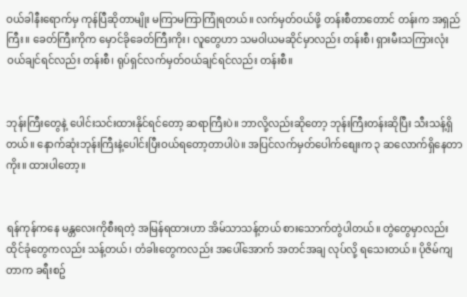ဝယ်ခါနီးရောက်မှ ကုန်ပြီဆိုတာမျိုး မကြာမကြာကြုံရတယ်။ လက်မှတ်ဝယ်ဖို့ တန်းစီတာတောင် တန်းက အရှည်ကြီး။ ခေတ်ကြီးကိုက မှောင်ခိုခေတ်ကြီးကိုး၊ လူတွေဟာ သမဝါယမဆိုင်မှာလည်း တန်းစီ၊ ရှားမီးသကြားလုံးဝယ်ချင်ရင်လည်း တန်းစီ၊ ရုပ်ရှင်လက်မှတ်ဝယ်ချင်ရင်လည်း တန်းစီ။


ဘုန်းကြီးတွေနဲ့ ပေါင်းသင်းထားနိုင်ရင်တော့ ဆရာကြီးပဲ။ ဘာလို့လည်းဆိုတော့ ဘုန်းကြီးတန်းဆိုပြီး သီးသန့်ရှိတယ်။ နောက်ဆုံးဘုန်းကြီးနဲ့ပေါင်းပြီးဝယ်ရတော့တာပါပဲ။ အပြင်လက်မှတ်ပေါက်စျေးက ၃ ဆလောက်ရှိနေတာကိုး။ ထားပါတော့။


ရန်ကုန်ကနေ မန္တလေးကိုစီးရတဲ့ အမြန်ရထားဟာ အိမ်သာသန့်တယ် စားသောက်တွဲပါတယ်။ တွဲတွေမှာလည်း ထိုင်ခုံတွေကလည်း သန့်တယ်၊ တံခါးတွေကလည်း အပေါ်အောက် အတင်အချ လုပ်လို့ ရသေးတယ်။ ပိုဇိမ်ကျတာက ခရီးစဥ်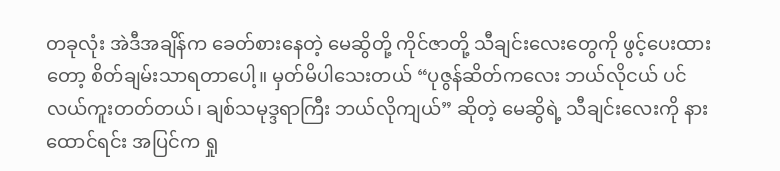တခုလုံး အဲဒီအချိန်က ခေတ်စားနေတဲ့ မေဆွိတို့ ကိုင်ဇာတို့ သီချင်းလေးတွေကို ဖွင့်ပေးထားတော့ စိတ်ချမ်းသာရတာပေါ့။ မှတ်မိပါသေးတယ် “ပုဇွန်ဆိတ်ကလေး ဘယ်လိုငယ် ပင်လယ်ကူးတတ်တယ်၊ ချစ်သမုဒ္ဒရာကြီး ဘယ်လိုကျယ်” ဆိုတဲ့ မေဆွိရဲ့ သီချင်းလေးကို နားထောင်ရင်း အပြင်က ရှု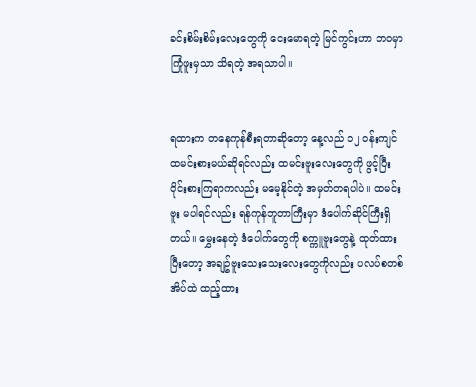ခင်းစိမ်းစိမ်းလေးတွေကို ငေးမောရတဲ့ မြင်ကွင်းဟာ ဘဝမှာ ကြုံဖူးမှသာ သိရတဲ့ အရသာပါ။


ရထားက တနေကုန်စီးရတာဆိုတော့ နေ့လည် ၁၂ ဝန်းကျင်ထမင်းစားမယ်ဆိုရင်လည်း ထမင်းဗူးလေးတွေကို ဖွင့်ပြီး ဝိုင်းစားကြရာကလည်း မမေ့နိုင်တဲ့ အမှတ်တရပါပဲ။ ထမင်းဗူး မပါရင်လည်း ရန်ကုန်ဘူတာကြီးမှာ ဒံပေါက်ဆိုင်ကြီးရှိတယ်။ မွှေးနေတဲ့ ဒံပေါက်တွေကို စက္ကူဗူးတွေနဲ့ ထုတ်ထားပြီးတော့ အချဥ်ဗူးသေးသေးလေးတွေကိုလည်း ပလပ်စတစ်အိပ်ထဲ ထည့်ထား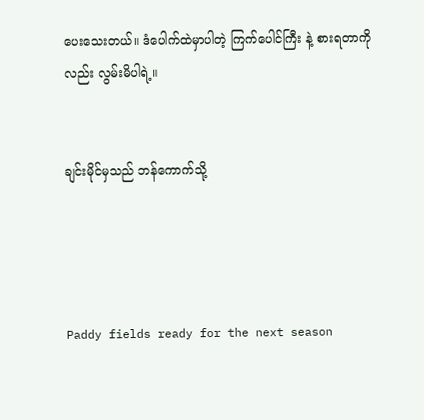ပေးသေးတယ်။ ဒံပေါက်ထဲမှာပါတဲ့ ကြက်ပေါင်ကြီး နဲ့ စားရတာကိုလည်း လွမ်းမိပါရဲ့။


ချင်းမိုင်မှသည် ဘန်ကောက်သို့




Paddy fields ready for the next season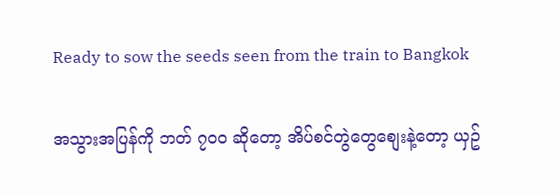Ready to sow the seeds seen from the train to Bangkok

အသွားအပြန်ကို ဘတ် ၇၀၀ ဆိုတော့ အိပ်စင်တွဲတွေစျေးနဲ့တော့ ယှဥ်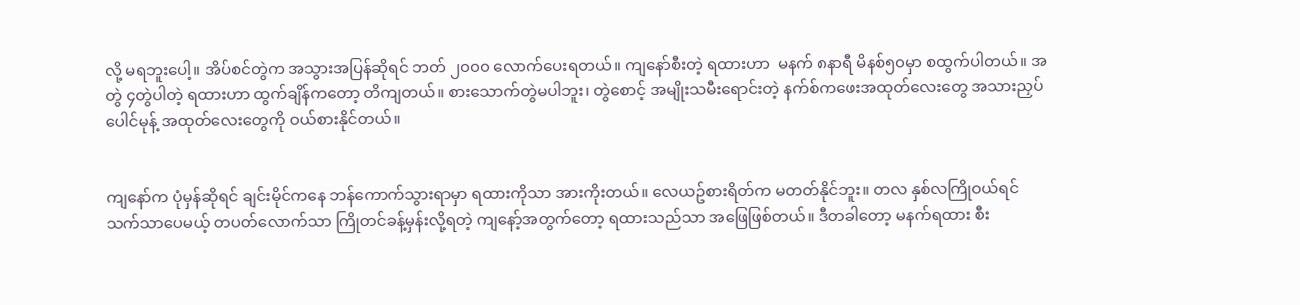လို့ မရဘူးပေါ့။ အိပ်စင်တွဲက အသွားအပြန်ဆိုရင် ဘတ် ၂၀၀၀ လောက်ပေးရတယ်။ ကျနော်စီးတဲ့ ရထားဟာ  မနက် ၈နာရီ မိနစ်၅၀မှာ စထွက်ပါတယ်။ အတွဲ ၄တွဲပါတဲ့ ရထားဟာ ထွက်ချိန်ကတော့ တိကျတယ်။ စားသောက်တွဲမပါဘူး၊ တွဲစောင့် အမျိုးသမီးရောင်းတဲ့ နက်စ်ကဖေးအထုတ်လေးတွေ အသားညှပ်ပေါင်မုန့် အထုတ်လေးတွေကို ဝယ်စားနိုင်တယ်။


ကျနော်က ပုံမှန်ဆိုရင် ချင်းမိုင်ကနေ ဘန်ကောက်သွားရာမှာ ရထားကိုသာ အားကိုးတယ်။ လေယဥ်စားရိတ်က မတတ်နိုင်ဘူး။ တလ နှစ်လကြိုဝယ်ရင် သက်သာပေမယ့် တပတ်လောက်သာ ကြိုတင်ခန့်မှန်းလို့ရတဲ့ ကျနော့်အတွက်တော့ ရထားသည်သာ အဖြေဖြစ်တယ်။ ဒီတခါတော့ မနက်ရထား စီး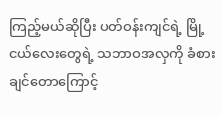ကြည့်မယ်ဆိုပြီး ပတ်ဝန်းကျင်ရဲ့ မြို့ငယ်လေးတွေရဲ့ သဘာဝအလှကို ခံစားချင်တောကြောင့်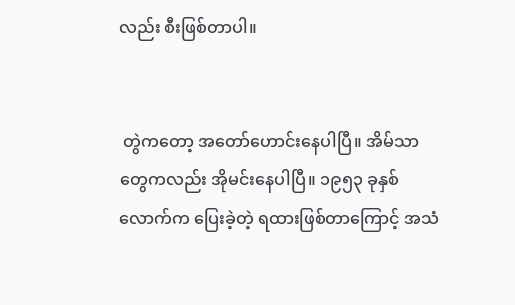လည်း စီးဖြစ်တာပါ။


 တွဲကတော့ အတော်ဟောင်းနေပါပြီ။ အိမ်သာတွေကလည်း အိုမင်းနေပါပြီ။ ၁၉၅၃ ခုနှစ်လောက်က ပြေးခဲ့တဲ့ ရထားဖြစ်တာကြောင့် အသံ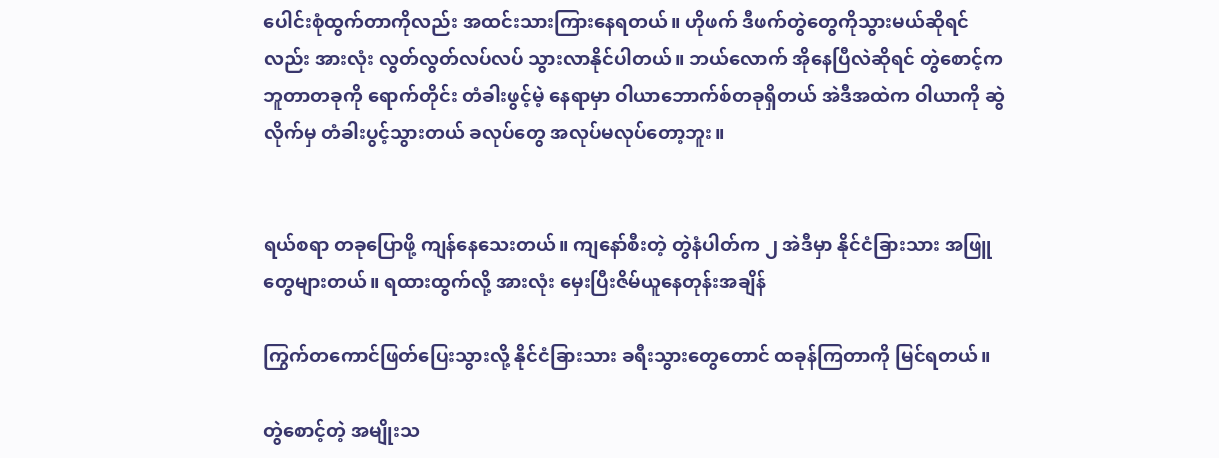ပေါင်းစုံထွက်တာကိုလည်း အထင်းသားကြားနေရတယ်။ ဟိုဖက် ဒီဖက်တွဲတွေကိုသွားမယ်ဆိုရင်လည်း အားလုံး လွတ်လွတ်လပ်လပ် သွားလာနိုင်ပါတယ်။ ဘယ်လောက် အိုနေပြီလဲဆိုရင် တွဲစောင့်က ဘူတာတခုကို ရောက်တိုင်း တံခါးဖွင့်မဲ့ နေရာမှာ ဝါယာဘောက်စ်တခုရှိတယ် အဲဒီအထဲက ဝါယာကို ဆွဲလိုက်မှ တံခါးပွင့်သွားတယ် ခလုပ်တွေ အလုပ်မလုပ်တော့ဘူး။


ရယ်စရာ တခုပြောဖို့ ကျန်နေသေးတယ်။ ကျနော်စီးတဲ့ တွဲနံပါတ်က ၂ အဲဒီမှာ နိုင်ငံခြားသား အဖြူတွေများတယ်။ ရထားထွက်လို့ အားလုံး မှေးပြီးဇိမ်ယူနေတုန်းအချိန်

ကြွက်တကောင်ဖြတ်ပြေးသွားလို့ နိုင်ငံခြားသား ခရီးသွားတွေတောင် ထခုန်ကြတာကို မြင်ရတယ်။

တွဲစောင့်တဲ့ အမျိုးသ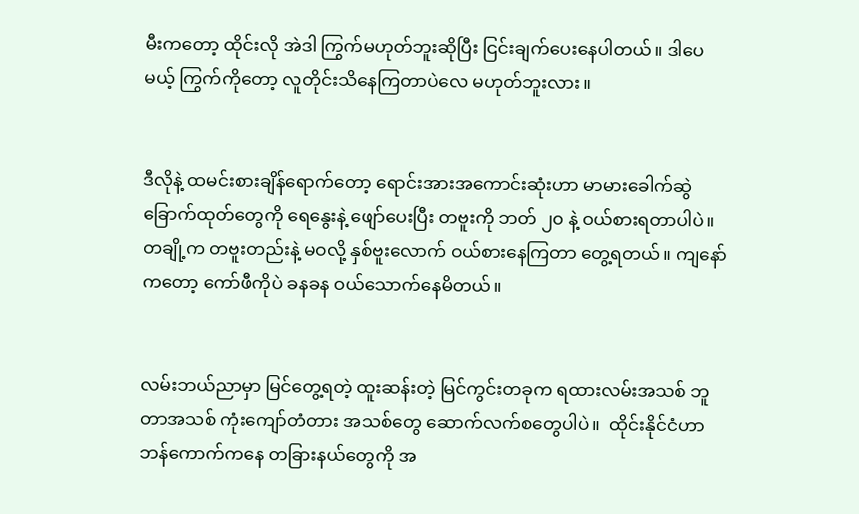မီးကတော့ ထိုင်းလို အဲဒါ ကြွက်မဟုတ်ဘူးဆိုပြီး ငြင်းချက်ပေးနေပါတယ်။ ဒါပေမယ့် ကြွက်ကိုတော့ လူတိုင်းသိနေကြတာပဲလေ မဟုတ်ဘူးလား။


ဒီလိုနဲ့ ထမင်းစားချိန်ရောက်တော့ ရောင်းအားအကောင်းဆုံးဟာ မာမားခေါက်ဆွဲခြောက်ထုတ်တွေကို ရေနွေးနဲ့ ဖျော်ပေးပြီး တဗူးကို ဘတ် ၂၀ နဲ့ ဝယ်စားရတာပါပဲ။ တချို့က တဗူးတည်းနဲ့ မဝလို့ နှစ်ဗူးလောက် ဝယ်စားနေကြတာ တွေ့ရတယ်။ ကျနော်ကတော့ ကော်ဖီကိုပဲ ခနခန ဝယ်သောက်နေမိတယ်။


လမ်းဘယ်ညာမှာ မြင်တွေ့ရတဲ့ ထူးဆန်းတဲ့ မြင်ကွင်းတခုက ရထားလမ်းအသစ် ဘူတာအသစ် ကုံးကျော်တံတား အသစ်တွေ ဆောက်လက်စတွေပါပဲ။  ထိုင်းနိုင်ငံဟာ ဘန်ကောက်ကနေ တခြားနယ်တွေကို အ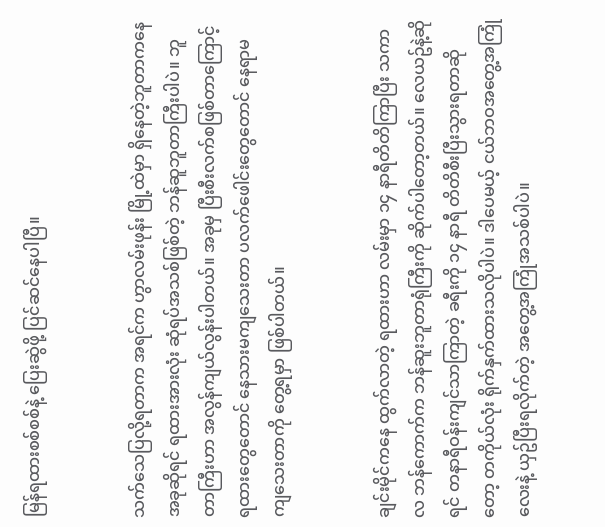မြန်ရထားစစ်စစ်နဲ့ ပြေးဆွဲဖို့ ပြင်ဆင်နေပါပြီ။


သက်သေပြလို့ရတာက အရင်က ဟွာလမ်းဖုန်း မြို့ထဲမှာ ရှိနေတဲ့ဘူတာကနေ အခုဆိုရင် ရထားအားလုံး ဆုံရပ်အသစ်ဖြစ်တဲ့ ဘန်ဆူဘူတာကြီးပါပဲ။ ဘူတာကြီးဟာ အလွန်ကျယ်လွန်းပါတယ်။ အခုမှ ပြီးစီးလက်စဖြစ်တာကြောင့် ရထားတွေတောင် နေသားမကျသေးတာ ပလက်ဖေါင်းတွေတောင် နေရာမကျသေးတာကို တွေ့ရမှာ ဖြစ်ပါတယ်။


ချင်းမိုင်ကနေ ထွက်လာတဲ့ ရထားဟာ လမ်းမှာ ၁၄ နာရီတိတိကြာပြီး သကာလ ဘန်ကောက်က ဘန်ဆူးဘူတာရုံကြီးကို ဆိုက်ပါတော့တယ်။ လေယဥ်နဲ့ဆိုရင် တနာရီဝန်းကျင်သာကြာတဲ့ ခရီးကို ၁၄ နာရီ တိတိစီးပြီးသွားရတာဆိုတော့ တကိုယ်လုံး ရိုက်နှက်ထားသလိုပါပဲ။ ဒါပေမယ့် ငယ်ဘဝအတွေ့အကြုံလေးနဲ့ ယှဥ်ပြီးရလိုက်တဲ့ အတွေ့အကြုံအသစ်ပါပဲ။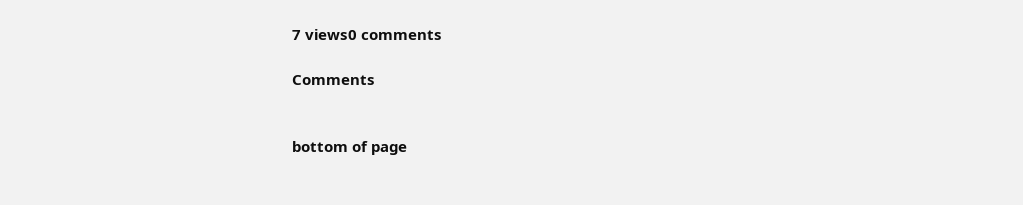7 views0 comments

Comments


bottom of page